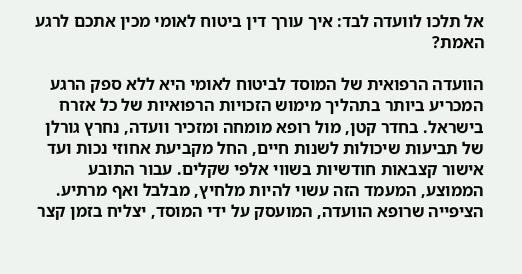אל תלכו לוועדה לבד: איך עורך דין ביטוח לאומי מכין אתכם לרגע האמת?

הוועדה הרפואית של המוסד לביטוח לאומי היא ללא ספק הרגע המכריע ביותר בתהליך מימוש הזכויות הרפואיות של כל אזרח בישראל. בחדר קטן, מול רופא מומחה ומזכיר וועדה, נחרץ גורלן של תביעות שיכולות לשנות חיים, החל מקביעת אחוזי נכות ועד אישור קצבאות חודשיות בשווי אלפי שקלים. עבור התובע הממוצע, המעמד הזה עשוי להיות מלחיץ, מבלבל ואף מרתיע. הציפייה שרופא הוועדה, המועסק על ידי המוסד, יצליח בזמן קצר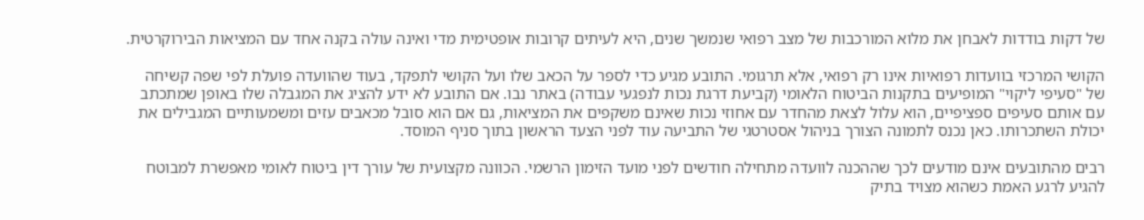של דקות בודדות לאבחן את מלוא המורכבות של מצב רפואי שנמשך שנים, היא לעיתים קרובות אופטימית מדי ואינה עולה בקנה אחד עם המציאות הבירוקרטית.

הקושי המרכזי בוועדות רפואיות אינו רק רפואי, אלא תרגומי. התובע מגיע כדי לספר על הכאב שלו ועל הקושי לתפקד, בעוד שהוועדה פועלת לפי שפה קשיחה של "סעיפי ליקוי" המופיעים בתקנות הביטוח הלאומי (קביעת דרגת נכות לנפגעי עבודה) באתר נבו. אם התובע לא ידע להציג את המגבלה שלו באופן שמתכתב עם אותם סעיפים ספציפיים, הוא עלול לצאת מהחדר עם אחוזי נכות שאינם משקפים את המציאות, גם אם הוא סובל מכאבים עזים ומשמעותיים המגבילים את יכולת השתכרותו. כאן נכנס לתמונה הצורך בניהול אסטרטגי של התביעה עוד לפני הצעד הראשון בתוך סניף המוסד.

רבים מהתובעים אינם מודעים לכך שההכנה לוועדה מתחילה חודשים לפני מועד הזימון הרשמי. הכוונה מקצועית של עורך דין ביטוח לאומי מאפשרת למבוטח להגיע לרגע האמת כשהוא מצויד בתיק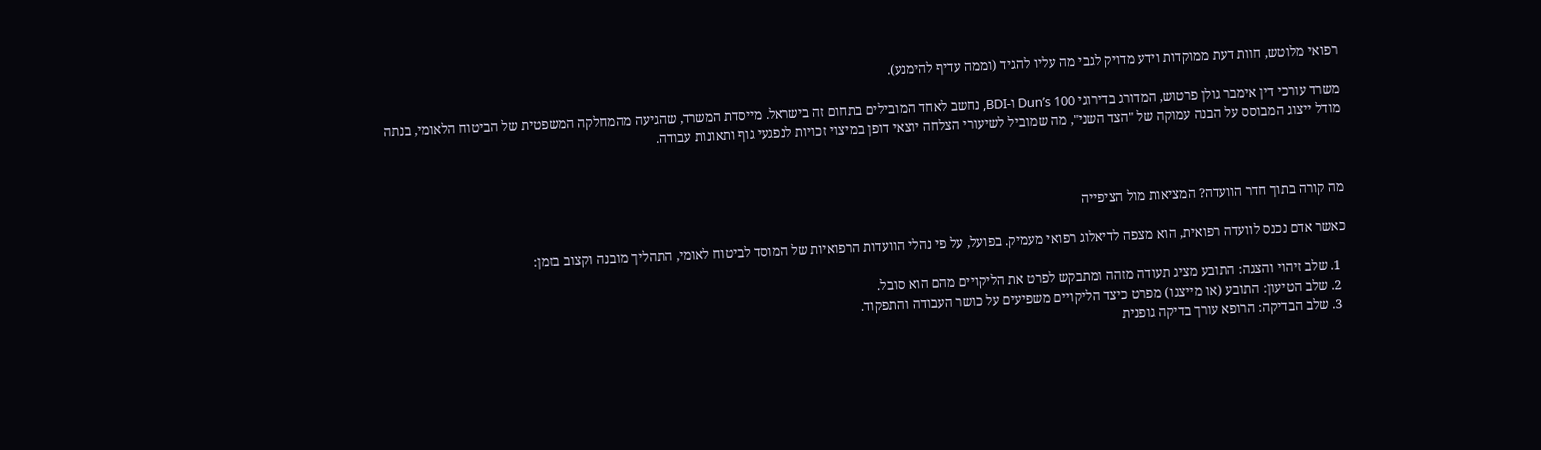רפואי מלוטש, חוות דעת ממוקדות וידע מדויק לגבי מה עליו להגיד (וממה עדיף להימנע).

משרד עורכי דין אימבר גולן פרטוש, המדורג בדירוגי Dun’s 100 ו-BDI, נחשב לאחד המובילים בתחום זה בישראל. מייסדת המשרד, שהגיעה מהמחלקה המשפטית של הביטוח הלאומי, בנתה מודל ייצוג המבוסס על הבנה עמוקה של "הצד השני", מה שמוביל לשיעורי הצלחה יוצאי דופן במיצוי זכויות לנפגעי גוף ותאונות עבודה.



מה קורה בתוך חדר הוועדה? המציאות מול הציפייה

כאשר אדם נכנס לוועדה רפואית, הוא מצפה לדיאלוג רפואי מעמיק. בפועל, על פי נהלי הוועדות הרפואיות של המוסד לביטוח לאומי, התהליך מובנה וקצוב בזמן:

  1. שלב זיהוי והצגה: התובע מציג תעודה מזהה ומתבקש לפרט את הליקויים מהם הוא סובל.
  2. שלב הטיעון: התובע (או מייצגו) מפרט כיצד הליקויים משפיעים על כושר העבודה והתפקוד.
  3. שלב הבדיקה: הרופא עורך בדיקה גופנית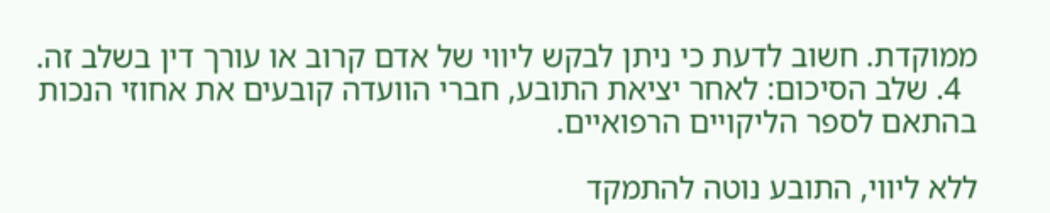ממוקדת. חשוב לדעת כי ניתן לבקש ליווי של אדם קרוב או עורך דין בשלב זה.
  4. שלב הסיכום: לאחר יציאת התובע, חברי הוועדה קובעים את אחוזי הנכות בהתאם לספר הליקויים הרפואיים.

ללא ליווי, התובע נוטה להתמקד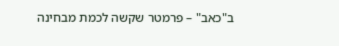ב"כאב" – פרמטר שקשה לכמת מבחינה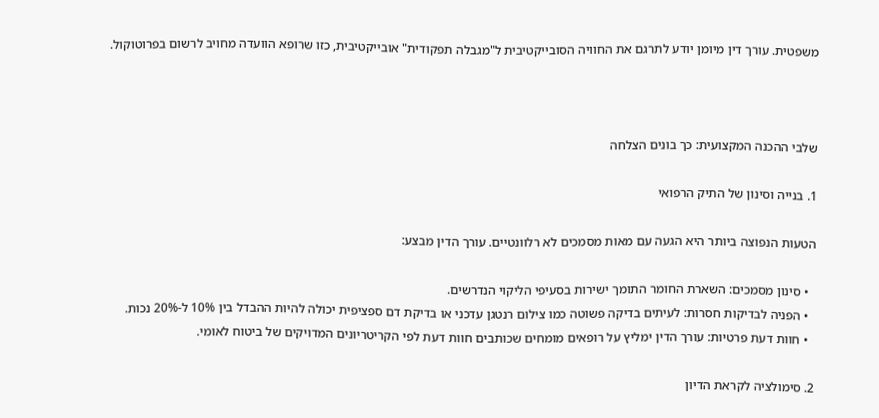משפטית. עורך דין מיומן יודע לתרגם את החוויה הסובייקטיבית ל"מגבלה תפקודית" אובייקטיבית, כזו שרופא הוועדה מחויב לרשום בפרוטוקול.



שלבי ההכנה המקצועית: כך בונים הצלחה

1. בנייה וסינון של התיק הרפואי

הטעות הנפוצה ביותר היא הגעה עם מאות מסמכים לא רלוונטיים. עורך הדין מבצע:

  • סינון מסמכים: השארת החומר התומך ישירות בסעיפי הליקוי הנדרשים.
  • הפניה לבדיקות חסרות: לעיתים בדיקה פשוטה כמו צילום רנטגן עדכני או בדיקת דם ספציפית יכולה להיות ההבדל בין 10% ל-20% נכות.
  • חוות דעת פרטיות: עורך הדין ימליץ על רופאים מומחים שכותבים חוות דעת לפי הקריטריונים המדויקים של ביטוח לאומי.

2. סימולציה לקראת הדיון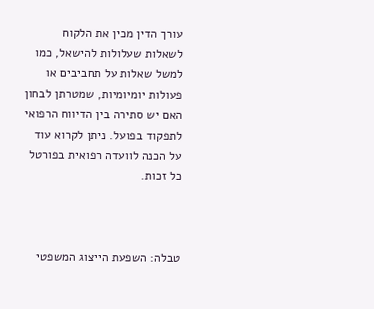עורך הדין מכין את הלקוח לשאלות שעלולות להישאל, כמו למשל שאלות על תחביבים או פעולות יומיומיות, שמטרתן לבחון האם יש סתירה בין הדיווח הרפואי לתפקוד בפועל. ניתן לקרוא עוד על הכנה לוועדה רפואית בפורטל כל זכות.



טבלה: השפעת הייצוג המשפטי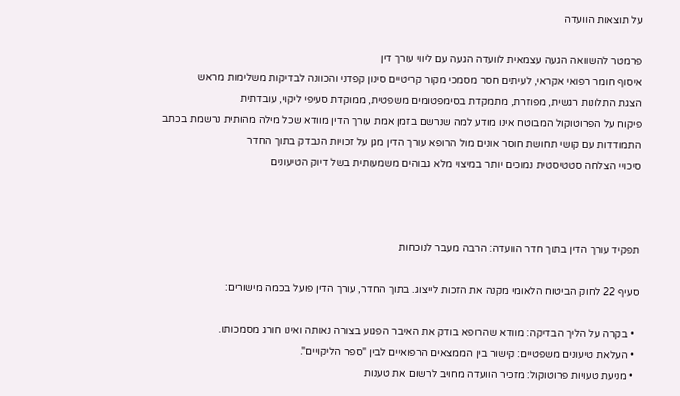על תוצאות הוועדה

פרמטר להשוואה הגעה עצמאית לוועדה הגעה עם ליווי עורך דין
איסוף חומר רפואי אקראי, לעיתים חסר מסמכי מקור קריטיים סינון קפדני והכוונה לבדיקות משלימות מראש
הצגת התלונות רגשית, מפוזרת, מתמקדת בסימפטומים משפטית, ממוקדת סעיפי ליקוי, עובדתית
פיקוח על הפרוטוקול המבוטח אינו מודע למה שנרשם בזמן אמת עורך הדין מוודא שכל מילה מהותית נרשמת בכתב
התמודדות עם קושי תחושת חוסר אונים מול הרופא עורך הדין מגן על זכויות הנבדק בתוך החדר
סיכויי הצלחה סטטיסטית נמוכים יותר במיצוי מלא גבוהים משמעותית בשל דיוק הטיעונים



תפקיד עורך הדין בתוך חדר הוועדה: הרבה מעבר לנוכחות

סעיף 22 לחוק הביטוח הלאומי מקנה את הזכות לייצוג. בתוך החדר, עורך הדין פועל בכמה מישורים:

  • בקרה על הליך הבדיקה: מוודא שהרופא בודק את האיבר הפגוע בצורה נאותה ואינו חורג מסמכותו.
  • העלאת טיעונים משפטיים: קישור בין הממצאים הרפואיים לבין "ספר הליקויים".
  • מניעת טעויות פרוטוקול: מזכיר הוועדה מחויב לרשום את טענות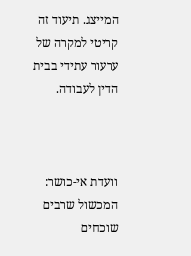המייצג. תיעוד זה קריטי למקרה של ערעור עתידי בבית הדין לעבודה.



וועדת אי-כושר: המכשול שרבים שוכחים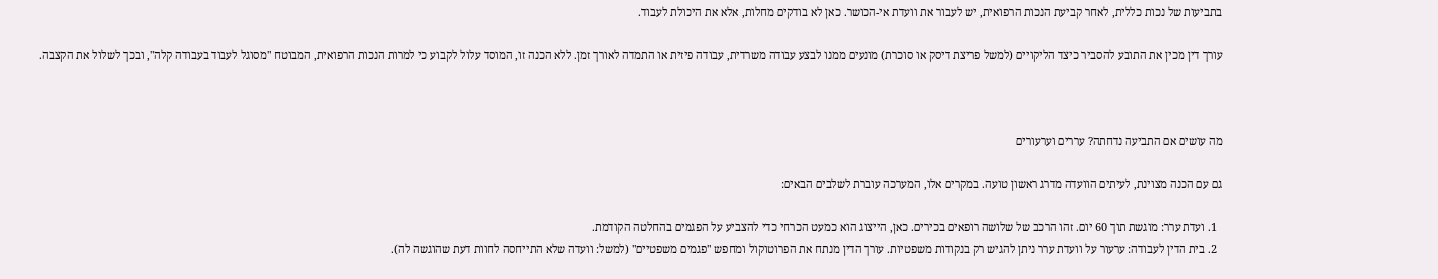בתביעות של נכות כללית, לאחר קביעת הנכות הרפואית, יש לעבור את וועדת אי-הכושר. כאן לא בודקים מחלות, אלא את היכולת לעבוד.

עורך דין מכין את התובע להסביר כיצד הליקויים (למשל פריצת דיסק או סוכרת) מונעים ממנו לבצע עבודה משרדית, עבודה פיזית או התמדה לאורך זמן. ללא הכנה זו, המוסד עלול לקבוע כי למרות הנכות הרפואית, המבוטח "מסוגל לעבוד בעבודה קלה", ובכך לשלול את הקצבה.



מה עושים אם התביעה נדחתה? עררים וערעורים

גם עם הכנה מצוינת, לעיתים הוועדה מדרג ראשון טועה. במקרים אלו, המערכה עוברת לשלבים הבאים:

  1. ועדת ערר: מוגשת תוך 60 יום. זהו הרכב של שלושה רופאים בכירים. כאן, הייצוג הוא כמעט הכרחי כדי להצביע על הפגמים בהחלטה הקודמת.
  2. בית הדין לעבודה: ערעור על וועדת ערר ניתן להגיש רק בנקודות משפטיות. עורך הדין מנתח את הפרוטוקול ומחפש "פגמים משפטיים" (למשל: וועדה שלא התייחסה לחוות דעת שהוגשה לה).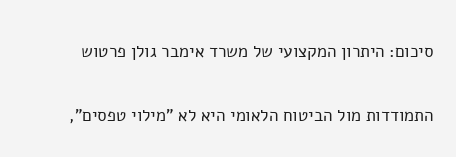סיכום: היתרון המקצועי של משרד אימבר גולן פרטוש

התמודדות מול הביטוח הלאומי היא לא "מילוי טפסים",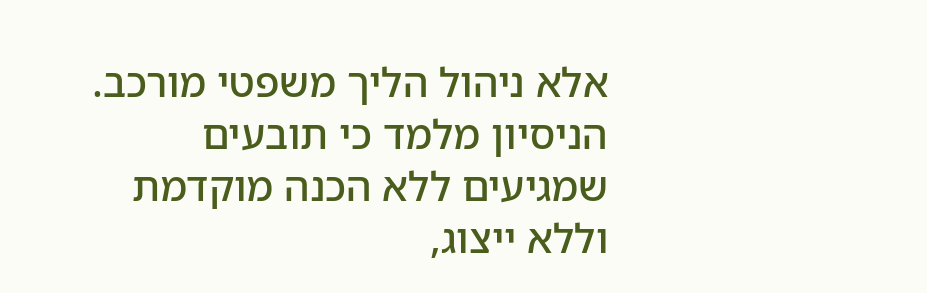אלא ניהול הליך משפטי מורכב. הניסיון מלמד כי תובעים שמגיעים ללא הכנה מוקדמת וללא ייצוג,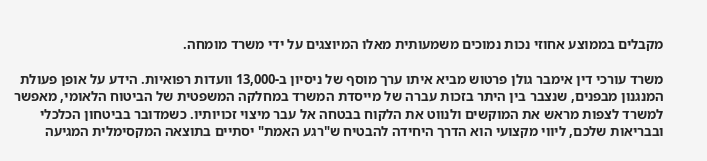מקבלים בממוצע אחוזי נכות נמוכים משמעותית מאלו המיוצגים על ידי משרד מומחה.

משרד עורכי דין אימבר גולן פרטוש מביא איתו ערך מוסף של ניסיון ב-13,000 וועדות רפואיות. הידע על אופן פעולת המנגנון מבפנים, שנצבר בין היתר בזכות עברה של מייסדת המשרד במחלקה המשפטית של הביטוח הלאומי, מאפשר למשרד לצפות מראש את המוקשים ולנווט את הלקוח בבטחה אל עבר מיצוי זכויותיו. כשמדובר בביטחון הכלכלי ובבריאות שלכם, ליווי מקצועי הוא הדרך היחידה להבטיח ש"רגע האמת" יסתיים בתוצאה המקסימלית המגיעה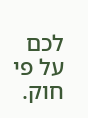לכם על פי חוק.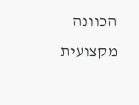הכוונה מקצועית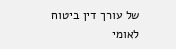של עורך דין ביטוח לאומי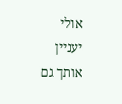אולי יעניין אותך גם